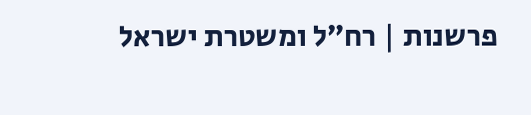פרשנות | רח״ל ומשטרת ישראל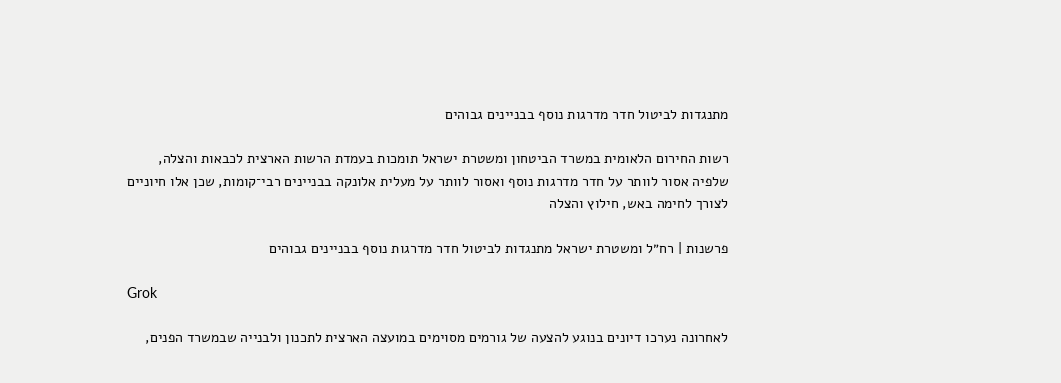מתנגדות לביטול חדר מדרגות נוסף בבניינים גבוהים

רשות החירום הלאומית במשרד הביטחון ומשטרת ישראל תומכות בעמדת הרשות הארצית לכבאות והצלה, שלפיה אסור לוותר על חדר מדרגות נוסף ואסור לוותר על מעלית אלונקה בבניינים רבי־קומות, שכן אלו חיוניים לצורך לחימה באש, חילוץ והצלה

פרשנות | רח״ל ומשטרת ישראל מתנגדות לביטול חדר מדרגות נוסף בבניינים גבוהים

Grok

לאחרונה נערכו דיונים בנוגע להצעה של גורמים מסוימים במועצה הארצית לתכנון ולבנייה שבמשרד הפנים,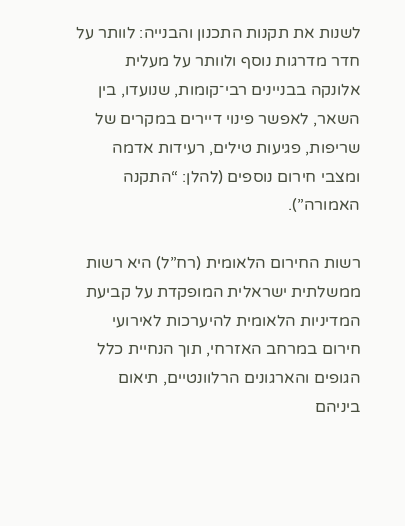לשנות את תקנות התכנון והבנייה: לוותר על חדר מדרגות נוסף ולוותר על מעלית אלונקה בבניינים רבי־קומות, שנועדו, בין השאר, לאפשר פינוי דיירים במקרים של שריפות, פגיעות טילים, רעידות אדמה ומצבי חירום נוספים (להלן: “התקנה האמורה”).

רשות החירום הלאומית (רח”ל) היא רשות ממשלתית ישראלית המופקדת על קביעת המדיניות הלאומית להיערכות לאירועי חירום במרחב האזרחי, תוך הנחיית כלל הגופים והארגונים הרלוונטיים, תיאום ביניהם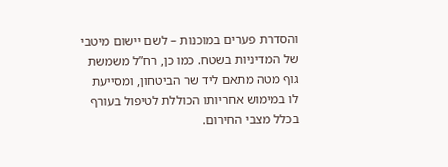והסדרת פערים במוכנות – לשם יישום מיטבי של המדיניות בשטח. כמו כן, רח”ל משמשת גוף מטה מתאם ליד שר הביטחון, ומסייעת לו במימוש אחריותו הכוללת לטיפול בעורף בכלל מצבי החירום.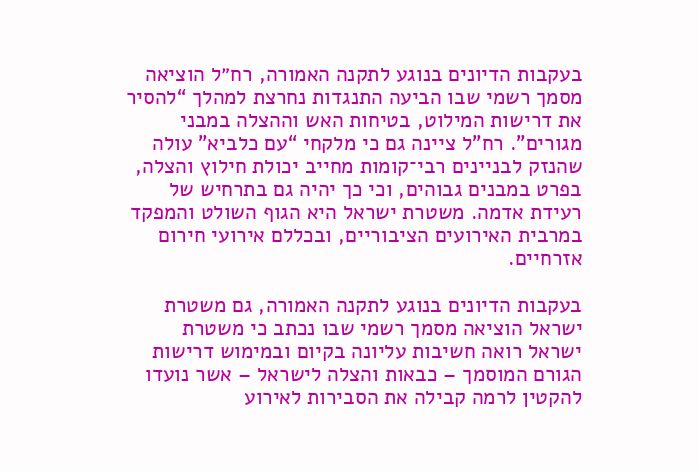בעקבות הדיונים בנוגע לתקנה האמורה, רח״ל הוציאה מסמך רשמי שבו הביעה התנגדות נחרצת למהלך “להסיר את דרישות המילוט, בטיחות האש וההצלה במבני מגורים”. רח”ל ציינה גם כי מלקחי “עם כלביא” עולה שהנזק לבניינים רבי־קומות מחייב יכולת חילוץ והצלה, בפרט במבנים גבוהים, וכי כך יהיה גם בתרחיש של רעידת אדמה. משטרת ישראל היא הגוף השולט והמפקד במרבית האירועים הציבוריים, ובכללם אירועי חירום אזרחיים.

בעקבות הדיונים בנוגע לתקנה האמורה, גם משטרת ישראל הוציאה מסמך רשמי שבו נכתב כי משטרת ישראל רואה חשיבות עליונה בקיום ובמימוש דרישות הגורם המוסמך – כבאות והצלה לישראל – אשר נועדו להקטין לרמה קבילה את הסבירות לאירוע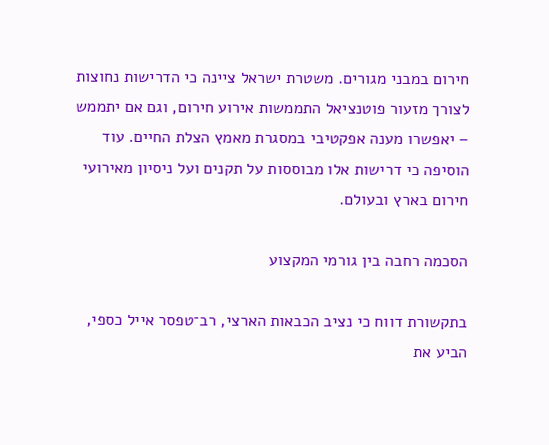חירום במבני מגורים. משטרת ישראל ציינה כי הדרישות נחוצות לצורך מזעור פוטנציאל התממשות אירוע חירום, וגם אם יתממש – יאפשרו מענה אפקטיבי במסגרת מאמץ הצלת החיים. עוד הוסיפה כי דרישות אלו מבוססות על תקנים ועל ניסיון מאירועי חירום בארץ ובעולם.

הסכמה רחבה בין גורמי המקצוע

בתקשורת דווח כי נציב הכבאות הארצי, רב־טפסר אייל כספי, הביע את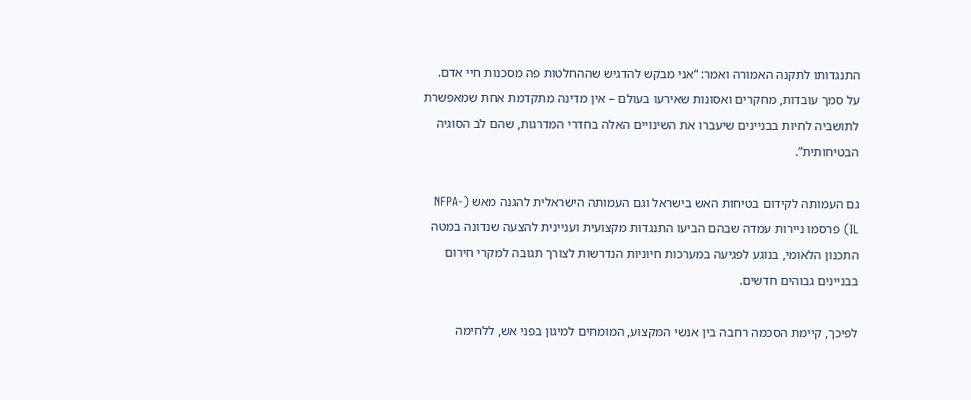התנגדותו לתקנה האמורה ואמר: “אני מבקש להדגיש שההחלטות פה מסכנות חיי אדם. על סמך עובדות, מחקרים ואסונות שאירעו בעולם – אין מדינה מתקדמת אחת שמאפשרת לתושביה לחיות בבניינים שיעברו את השינויים האלה בחדרי המדרגות, שהם לב הסוגיה הבטיחותית”.

גם העמותה לקידום בטיחות האש בישראל וגם העמותה הישראלית להגנה מאש (NFPA-IL) פרסמו ניירות עמדה שבהם הביעו התנגדות מקצועית ועניינית להצעה שנדונה במטה התכנון הלאומי, בנוגע לפגיעה במערכות חיוניות הנדרשות לצורך תגובה למקרי חירום בבניינים גבוהים חדשים.

לפיכך, קיימת הסכמה רחבה בין אנשי המקצוע, המומחים למיגון בפני אש, ללחימה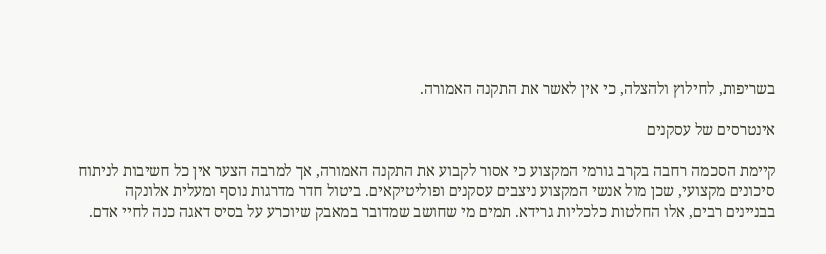בשריפות, לחילוץ ולהצלה, כי אין לאשר את התקנה האמורה.

אינטרסים של עסקנים

קיימת הסכמה רחבה בקרב גורמי המקצוע כי אסור לקבוע את התקנה האמורה, אך למרבה הצער אין כל חשיבות לניתוח סיכונים מקצועי, שכן מול אנשי המקצוע ניצבים עסקנים ופוליטיקאים. ביטול חדר מדרגות נוסף ומעלית אלונקה בבניינים רבים, אלו החלטות כלכליות גרידא. תמים מי שחושב שמדובר במאבק שיוכרע על בסיס דאגה כנה לחיי אדם.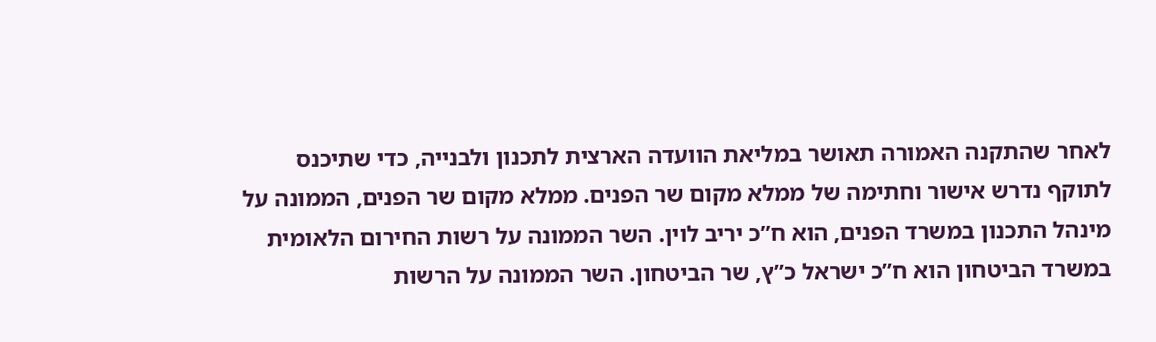לאחר שהתקנה האמורה תאושר במליאת הוועדה הארצית לתכנון ולבנייה, כדי שתיכנס לתוקף נדרש אישור וחתימה של ממלא מקום שר הפנים. ממלא מקום שר הפנים, הממונה על מינהל התכנון במשרד הפנים, הוא ח”כ יריב לוין. השר הממונה על רשות החירום הלאומית במשרד הביטחון הוא ח”כ ישראל כ”ץ, שר הביטחון. השר הממונה על הרשות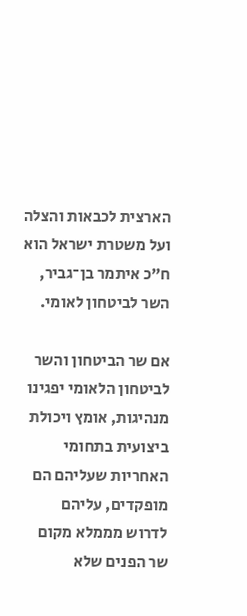הארצית לכבאות והצלה ועל משטרת ישראל הוא ח”כ איתמר בן־גביר, השר לביטחון לאומי.

אם שר הביטחון והשר לביטחון הלאומי יפגינו מנהיגות, אומץ ויכולת ביצועית בתחומי האחריות שעליהם הם מופקדים, עליהם לדרוש מממלא מקום שר הפנים שלא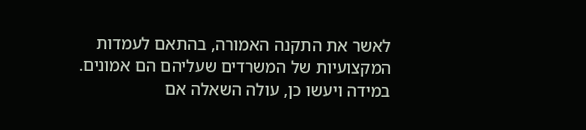לאשר את התקנה האמורה, בהתאם לעמדות המקצועיות של המשרדים שעליהם הם אמונים. במידה ויעשו כן, עולה השאלה אם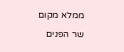ממלא מקום שר הפנים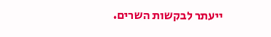ייעתר לבקשות השרים.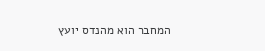המחבר הוא מהנדס יועץ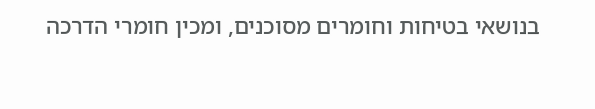בנושאי בטיחות וחומרים מסוכנים, ומכין חומרי הדרכה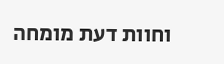וחוות דעת מומחה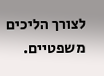לצורך הליכים משפטיים.